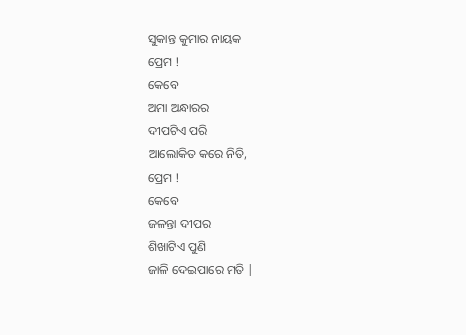ସୁକାନ୍ତ କୁମାର ନାୟକ
ପ୍ରେମ !
କେବେ
ଅମା ଅନ୍ଧାରର
ଦୀପଟିଏ ପରି
ଆଲୋକିତ କରେ ନିତି,
ପ୍ରେମ !
କେବେ
ଜଳନ୍ତା ଦୀପର
ଶିଖାଟିଏ ପୁଣି
ଜାଳି ଦେଇପାରେ ମତି |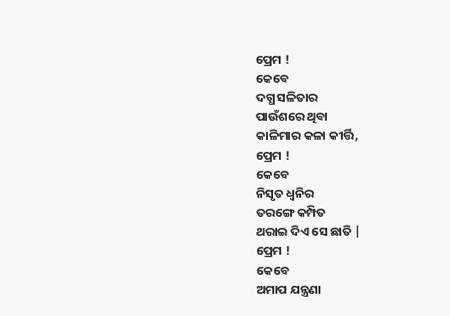ପ୍ରେମ !
କେବେ
ଦଗ୍ଧ ସଳିତାର
ପାଉଁଶରେ ଥିବା
କାଳିମାର କଳା କୀର୍ତ୍ତି,
ପ୍ରେମ !
କେବେ
ନିସୃତ ଧ୍ଵନିର
ତରଙ୍ଗେ କମ୍ପିତ
ଥରାଇ ଦିଏ ସେ ଛାତି |
ପ୍ରେମ !
କେବେ
ଅମାପ ଯନ୍ତ୍ରଣା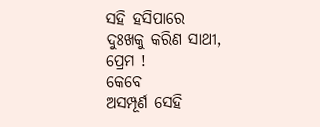ସହି ହସିପାରେ
ଦୁଃଖକୁ କରିଣ ସାଥୀ,
ପ୍ରେମ !
କେବେ
ଅସମ୍ପୂର୍ଣ ସେହି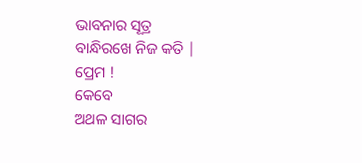ଭାବନାର ସୂତ୍ର
ବାନ୍ଧିରଖେ ନିଜ କତି |
ପ୍ରେମ !
କେବେ
ଅଥଳ ସାଗର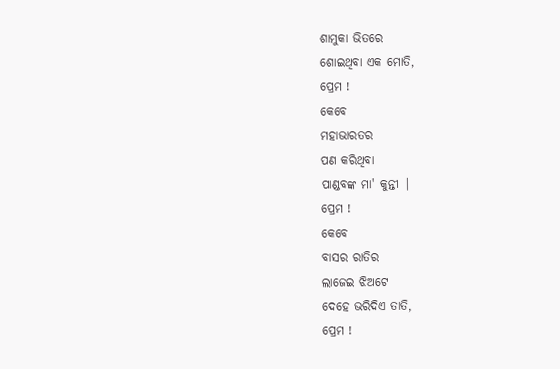ଶାମୁକା ଭିତରେ
ଶୋଇଥିବା ଏକ ମୋତି,
ପ୍ରେମ !
କେବେ
ମହାଭାରତର
ପଣ କରିଥିବା
ପାଣ୍ଡବଙ୍କ ମା' କୁନ୍ତୀ |
ପ୍ରେମ !
କେବେ
ବାସର ରାତିର
ଲାଜେଇ ଝିଅଟେ
ଦେହେ ଭରିଦିଏ ତାତି,
ପ୍ରେମ !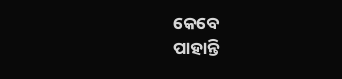କେବେ
ପାହାନ୍ତି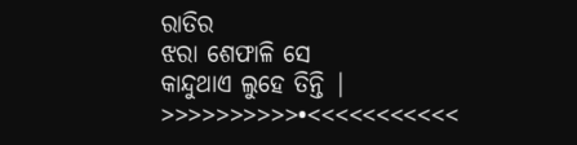ରାତିର
ଝରା ଶେଫାଳି ସେ
କାନ୍ଦୁଥାଏ ଲୁହେ ତିନ୍ତି |
>>>>>>>>>>•<<<<<<<<<<<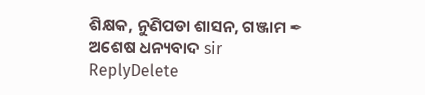ଶିକ୍ଷକ, ନୁଣିପଡା ଶାସନ, ଗଞ୍ଜାମ ✒
ଅଶେଷ ଧନ୍ୟବାଦ sir
ReplyDelete